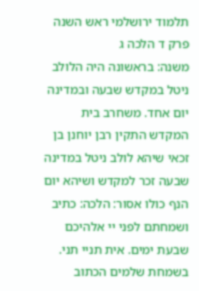תלמוד ירושלמי ראש השנה פרק ד הלכה ג
משנה: בראשונה היה הלולב ניטל במקדש שבעה ובמדינה יום אחד. משחרב בית המקדש התקין רבן יוחנן בן זכאי שיהא לולב ניטל במדינה שבעה זכר למקדש ושיהא יום הנף כולו אסור: הלכה: כתיב ושמחתם לפני יי אלהיכם שבעת ימים. אית תניי תני. בשמחת שלמים הכתוב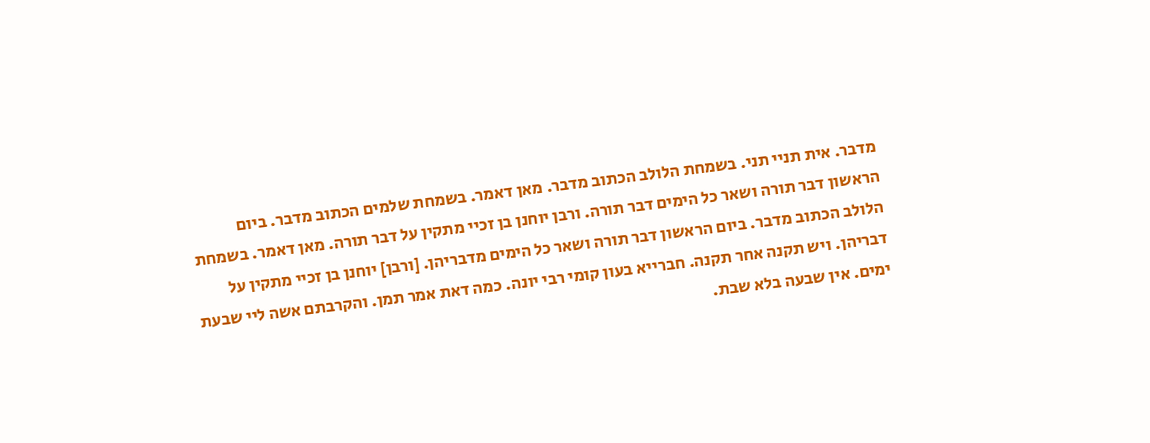מדבר. אית תניי תני. בשמחת הלולב הכתוב מדבר. מאן דאמר. בשמחת שלמים הכתוב מדבר. ביום הראשון דבר תורה ושאר כל הימים דבר תורה. ורבן יוחנן בן זכיי מתקין על דבר תורה. מאן דאמר. בשמחת הלולב הכתוב מדבר. ביום הראשון דבר תורה ושאר כל הימים מדבריהן. [ורבן] יוחנן בן זכיי מתקין על דבריהן. ויש תקנה אחר תקנה. חברייא בעון קומי רבי יונה. כמה דאת אמר תמן. והקרבתם אשה ליי שבעת ימים. אין שבעה בלא שבת.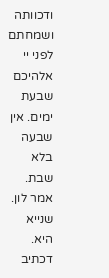ודכוותה ושמחתם לפני יי אלהיכם שבעת ימים. אין שבעה בלא שבת. אמר לון. שנייא היא. דכתיב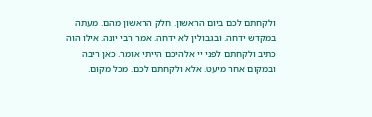ולקחתם לכם ביום הראשון. חלק הראשון מהם. מעתה במקדש ידחה. ובגבולין לא ידחה. אמר רבי יונה. אילו הוה כתיב ולקחתם לפני יי אלהיכם הייתי אומר. כאן ריבה ובמקום אחר מיעט. אלא ולקחתם לכם. מכל מקום.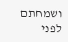ושמחתם לפני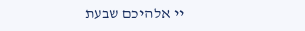יי אלהיכם שבעת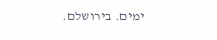ימים. בירושלם.